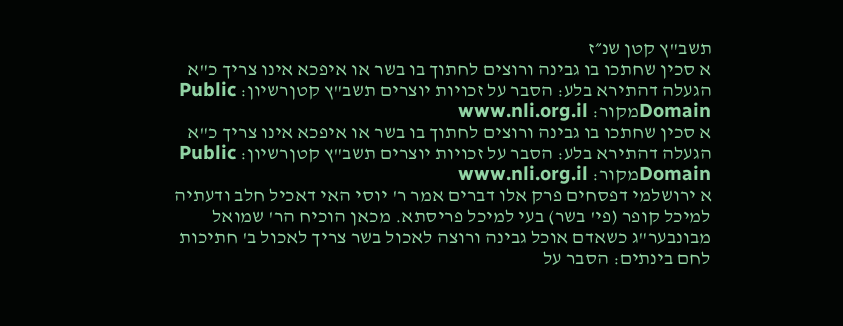תשב"ץ קטן שנ״ז
א סכין שחתכו בו גבינה ורוצים לחתוך בו בשר או איפכא אינו צריך כ"א הגעלה דהתירא בלע: הסבר על זכויות יוצרים תשב"ץ קטןרשיון: Public Domainמקור: www.nli.org.il
א סכין שחתכו בו גבינה ורוצים לחתוך בו בשר או איפכא אינו צריך כ"א הגעלה דהתירא בלע: הסבר על זכויות יוצרים תשב"ץ קטןרשיון: Public Domainמקור: www.nli.org.il
א ירושלמי דפסחים פרק אלו דברים אמר ר' יוסי האי דאכיל חלב ודעתיה למיכל קופר (פי' בשר) בעי למיכל פריסתא. מכאן הוכיח הר' שמואל מבונבער"ג כשאדם אוכל גבינה ורוצה לאכול בשר צריך לאכול ב' חתיכות לחם בינתים: הסבר על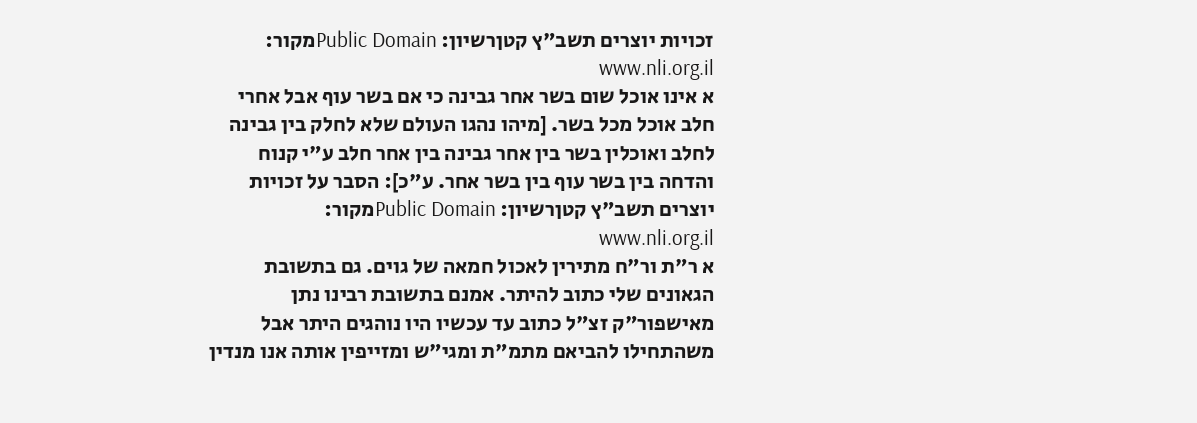זכויות יוצרים תשב"ץ קטןרשיון: Public Domainמקור: www.nli.org.il
א אינו אוכל שום בשר אחר גבינה כי אם בשר עוף אבל אחרי חלב אוכל מכל בשר. [מיהו נהגו העולם שלא לחלק בין גבינה לחלב ואוכלין בשר בין אחר גבינה בין אחר חלב ע"י קנוח והדחה בין בשר עוף בין בשר אחר. ע"כ]: הסבר על זכויות יוצרים תשב"ץ קטןרשיון: Public Domainמקור: www.nli.org.il
א ר"ת ור"ח מתירין לאכול חמאה של גוים. גם בתשובת הגאונים שלי כתוב להיתר. אמנם בתשובת רבינו נתן מאישפור"ק זצ"ל כתוב עד עכשיו היו נוהגים היתר אבל משהתחילו להביאם מתמ"ת ומגי"ש ומזייפין אותה אנו מנדין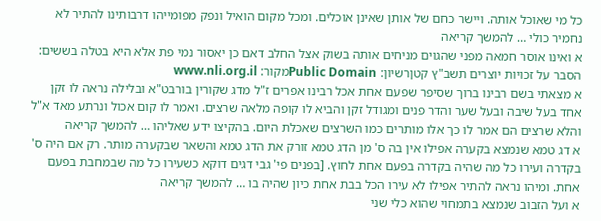כל מי שאוכל אותה. ויישר כחם של אותן שאינן אוכלים. ומכל מקום הואיל ונפק מפומייהו דרבותינו להתיר לא נחמיר כולי … להמשך קריאה
א ואינו אוסר חמאה מפני שהגוים מניחים אותה בשוק אצל החלב דאם כן יאסור נמי פת אלא היא בטלה בששים: הסבר על זכויות יוצרים תשב"ץ קטןרשיון: Public Domainמקור: www.nli.org.il
א מצאתי בשם רבינו ברוך שסיפר שפעם אחת אכל רבינו אפרים ז"ל מדג שקורין בורבט"א ובלילה נראה לו זקן אחד בעל שיבה ובעל שער והדר פנים ומגודל זקן והביא לו קופה מלאה שרצים. ואמר לו קום אכול ונרתע מאד א"ל והלא שרצים הם אמר לו כך אלו מותרים כמו השרצים שאכלת היום. בהקיצו ידע שאליהו … להמשך קריאה
א דג טמא שנמצא בקערה אפילו אין בה ס' מן הדג טמא זורק את הדג טמא והשאר שבקערה מותר. רק אם היה ס' בקדרה ועירו כל מה שהיה בקדרה בפעם אחת לחוץ. [בפנים פי' גבי דגים דוקא כשעירו כל מה שבמחבת בפעם אחת. ומיהו נראה להתיר אפילו לא עירו הכל בבת אחת כיון שהיה בו … להמשך קריאה
א ועל הזבוב שנמצא בתמחוי שהוא כלי שני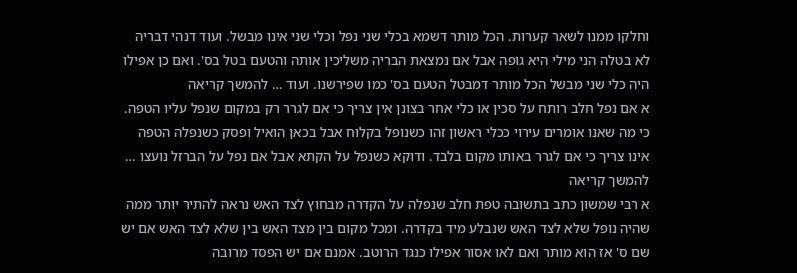וחלקו ממנו לשאר קערות. הכל מותר דשמא בכלי שני נפל וכלי שני אינו מבשל. ועוד דנהי דבריה לא בטלה הני מילי היא גופה אבל אם נמצאת הבריה משליכין אותה והטעם בטל בס'. ואם כן אפילו היה כלי שני מבשל הכל מותר דמבטל הטעם בס' כמו שפירשנו. ועוד … להמשך קריאה
א אם נפל חלב רותח על סכין או כלי אחר בצונן אין צריך כי אם לגרר רק במקום שנפל עליו הטפה. כי מה שאנו אומרים עירוי ככלי ראשון זהו כשנופל בקלוח אבל בכאן הואיל ופסק כשנפלה הטפה אינו צריך כי אם לגרר באותו מקום בלבד. ודוקא כשנפל על הקתא אבל אם נפל על הברזל נועצו … להמשך קריאה
א רבי שמשון כתב בתשובה טפת חלב שנפלה על הקדרה מבחוץ לצד האש נראה להתיר יותר ממה שהיה נופל שלא לצד האש שנבלע מיד בקדרה. ומכל מקום בין מצד האש בין שלא לצד האש אם יש שם ס' אז הוא מותר ואם לאו אסור אפילו כנגד הרוטב. אמנם אם יש הפסד מרובה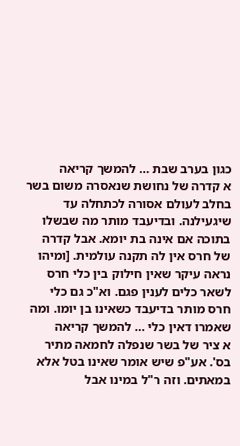כגון בערב שבת … להמשך קריאה
א קדרה של נחושת שנאסרה משום בשר בחלב לעולם אסורה לכתחלה עד שיגעילנה. ובדיעבד מותר מה שבשלו בתוכה אם אינה בת יומא. אבל קדרה של חרס אין לה תקנה עולמית. [ומיהו נראה עיקר שאין חילוק בין כלי חרס לשאר כלים לענין פגם. וא"כ גם כלי חרס מותר בדיעבד כשאינו בן יומו. ומה שאמרו דאין כלי … להמשך קריאה
א ציר של בשר שנפלה לחמאה מתיר בס'. אע"פ שיש אומר שאינו בטל אלא במאתים. וזה ר"ל במינו אבל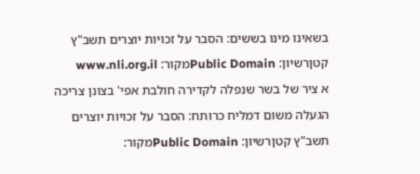בשאינו מינו בששים: הסבר על זכויות יוצרים תשב"ץ קטןרשיון: Public Domainמקור: www.nli.org.il
א ציר של בשר שנפלה לקדירה חולבת אפי' בצונן צריכה הגעלה משום דמליח כרותח: הסבר על זכויות יוצרים תשב"ץ קטןרשיון: Public Domainמקור: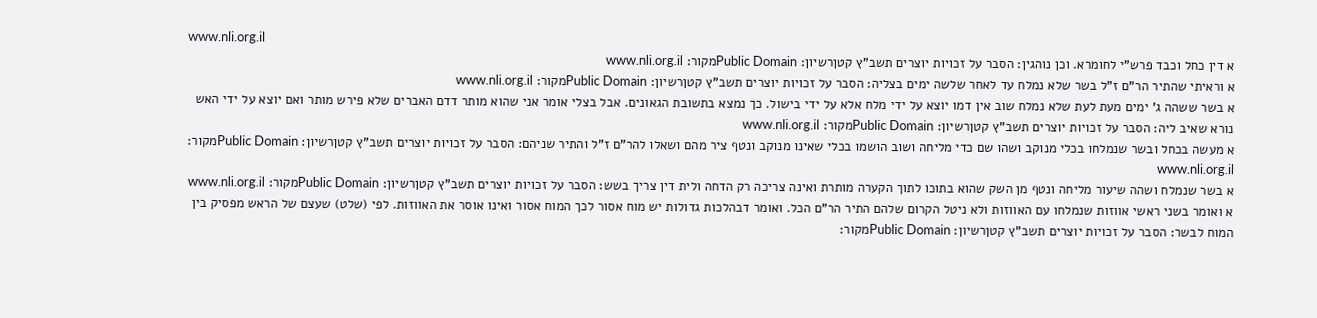www.nli.org.il
א דין כחל וכבד פרש"י לחומרא. וכן נוהגין: הסבר על זכויות יוצרים תשב"ץ קטןרשיון: Public Domainמקור: www.nli.org.il
א וראיתי שהתיר הר"ם ז"ל בשר שלא נמלח עד לאחר שלשה ימים בצליה: הסבר על זכויות יוצרים תשב"ץ קטןרשיון: Public Domainמקור: www.nli.org.il
א בשר ששהה ג' ימים מעת לעת שלא נמלח שוב אין דמו יוצא על ידי מלח אלא על ידי בישול. כך נמצא בתשובת הגאונים. אבל בצלי אומר אני שהוא מותר דדם האברים שלא פירש מותר ואם יוצא על ידי האש נורא שאיב ליה: הסבר על זכויות יוצרים תשב"ץ קטןרשיון: Public Domainמקור: www.nli.org.il
א מעשה בכחל ובשר שנמלחו בכלי מנוקב ושהו שם כדי מליחה ושוב הושמו בכלי שאינו מנוקב ונטף ציר מהם ושאלו להר"ם ז"ל והתיר שניהם: הסבר על זכויות יוצרים תשב"ץ קטןרשיון: Public Domainמקור: www.nli.org.il
א בשר שנמלח ושהה שיעור מליחה ונטף מן השק שהוא בתוכו לתוך הקערה מותרת ואינה צריכה רק הדחה ולית דין צריך בשש: הסבר על זכויות יוצרים תשב"ץ קטןרשיון: Public Domainמקור: www.nli.org.il
א ואומר בשני ראשי אווזות שנמלחו עם האווזות ולא ניטל הקרום שלהם התיר הר"ם הכל. ואומר דבהלכות גדולות יש מוח אסור לכך המוח אסור ואינו אוסר את האווזות. לפי (שלט) שעצם של הראש מפסיק בין המוח לבשר: הסבר על זכויות יוצרים תשב"ץ קטןרשיון: Public Domainמקור: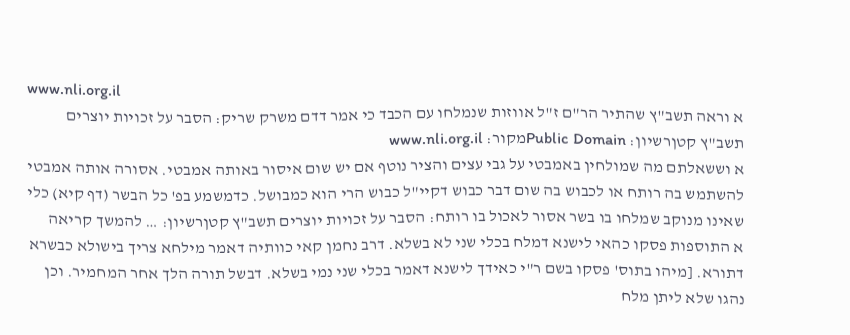www.nli.org.il
א וראה תשב"ץ שהתיר הר"ם ז"ל אווזות שנמלחו עם הכבד כי אמר דדם משרק שריק: הסבר על זכויות יוצרים תשב"ץ קטןרשיון: Public Domainמקור: www.nli.org.il
א וששאלתם מה שמולחין באמבטי על גבי עצים והציר נוטף אם יש שום איסור באותה אמבטי. אסורה אותה אמבטי להשתמש בה רותח או לכבוש בה שום דבר כבוש דקיי"ל כבוש הרי הוא כמבושל. כדמשמע בפ' כל הבשר (דף קיא) כלי שאינו מנוקב שמלחו בו בשר אסור לאכול בו רותח: הסבר על זכויות יוצרים תשב"ץ קטןרשיון: … להמשך קריאה
א התוספות פסקו כהאי לישנא דמלח בכלי שני לא בשלא. דרב נחמן קאי כוותיה דאמר מילחא צריך בישולא כבשרא דתורא. [מיהו בתוס' פסקו בשם ר"י כאידך לישנא דאמר בכלי שני נמי בשלא. דבשל תורה הלך אחר המחמיר. וכן נהגו שלא ליתן מלח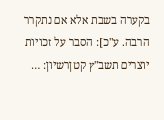בקערה בשבת אלא אם נתקרר הרבה. ע"כ]: הסבר על זכויות יוצרים תשב"ץ קטןרשיון: …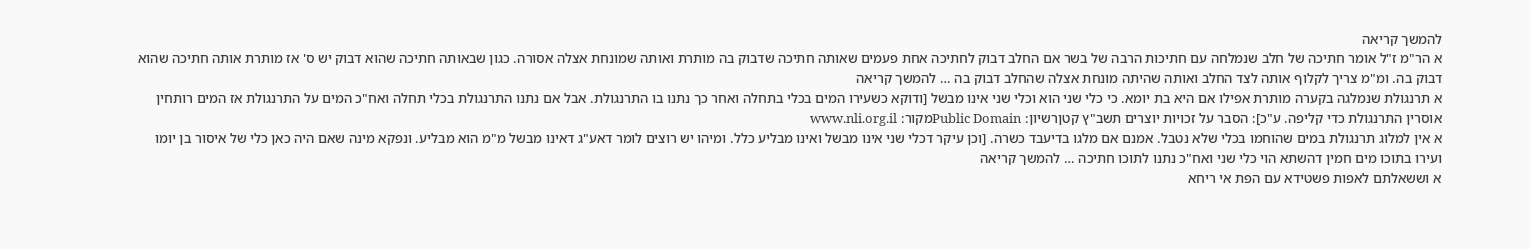להמשך קריאה
א הר"מ ז"ל אומר חתיכה של חלב שנמלחה עם חתיכות הרבה של בשר אם החלב דבוק לחתיכה אחת פעמים שאותה חתיכה שדבוק בה מותרת ואותה שמונחת אצלה אסורה. כגון שבאותה חתיכה שהוא דבוק יש ס' אז מותרת אותה חתיכה שהוא דבוק בה. ומ"מ צריך לקלוף אותה לצד החלב ואותה שהיתה מונחת אצלה שהחלב דבוק בה … להמשך קריאה
א תרנגולת שנמלגה בקערה מותרת אפילו אם היא בת יומא. כי כלי שני הוא וכלי שני אינו מבשל [ודוקא כשעירו המים בכלי בתחלה ואחר כך נתנו בו התרנגולת. אבל אם נתנו התרנגולת בכלי תחלה ואח"כ המים על התרנגולת אז המים רותחין אוסרין התרנגולת כדי קליפה. ע"כ]: הסבר על זכויות יוצרים תשב"ץ קטןרשיון: Public Domainמקור: www.nli.org.il
א אין למלוג תרנגולת במים שהוחמו בכלי שלא נטבל. אמנם אם מלגו בדיעבד כשרה. [וכן עיקר דכלי שני אינו מבשל ואינו מבליע כלל. ומיהו יש רוצים לומר דאע"ג דאינו מבשל מ"מ הוא מבליע. ונפקא מינה שאם היה כאן כלי של איסור בן יומו ועירו בתוכו מים חמין דהשתא הוי כלי שני ואח"כ נתנו לתוכו חתיכה … להמשך קריאה
א וששאלתם לאפות פשטידא עם הפת אי ריחא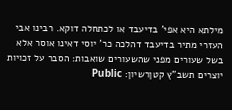מילתא היא אפי' בדיעבד או לכתחלה דוקא. רבינו אבי העזרי מתיר בדיעבד דהלכה כר' יוסי דאינו אוסר אלא בשל שעורים מפני שהשעורים שואבות: הסבר על זכויות יוצרים תשב"ץ קטןרשיון: Public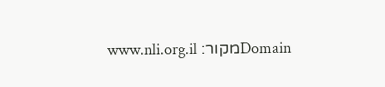Domainמקור: www.nli.org.il